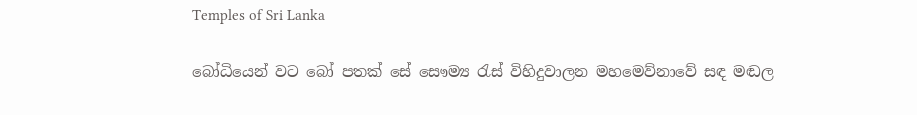Temples of Sri Lanka

බෝධියෙන් වට බෝ පතක් සේ සෞම්‍ය රැස් විහිදුවාලන මහමෙව්නාවේ සඳ මඬල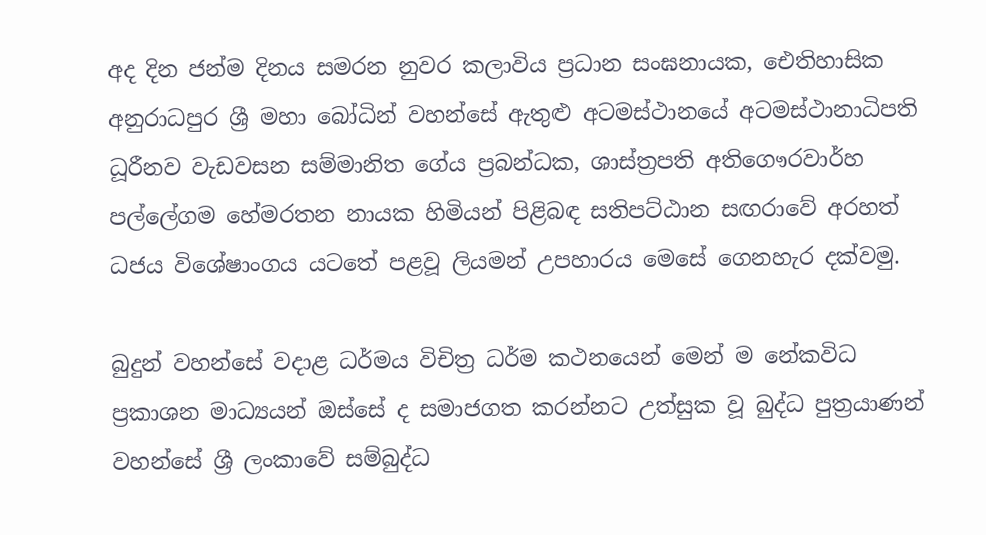අද දින ජන්ම දිනය සමරන නුවර කලාවිය ප්‍රධාන සංඝනායක, ඓතිහාසික අනුරාධපුර ශ්‍රී මහා බෝධින් වහන්සේ ඇතුළු අටමස්ථානයේ අටමස්ථානාධිපති ධූරීනව වැඩවසන සම්මානිත ගේය ප්‍රබන්ධක, ශාස්ත්‍රපති අතිගෞරවාර්හ පල්ලේගම හේමරතන නායක හිමියන් පිළිබඳ සතිපට්ඨාන සඟරාවේ අරහත් ධජය විශේෂාංගය යටතේ පළවූ ලියමන් උපහාරය මෙසේ ගෙනහැර දක්වමු.

බුදුන් වහන්සේ වදාළ ධර්මය විචිත්‍ර ධර්ම කථනයෙන් මෙන් ම නේකවිධ ප්‍රකාශන මාධ්‍යයන් ඔස්සේ ද සමාජගත කරන්නට උත්සුක වූ බුද්ධ පුත්‍රයාණන් වහන්සේ ශ්‍රී ලංකාවේ සම්බුද්ධ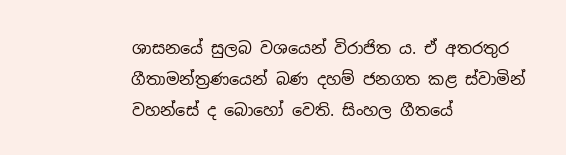ශාසනයේ සුලබ වශයෙන් විරාජිත ය. ඒ අතරතුර ගීතාමන්ත්‍රණයෙන් බණ දහම් ජනගත කළ ස්වාමින් වහන්සේ ද බොහෝ වෙති. සිංහල ගීතයේ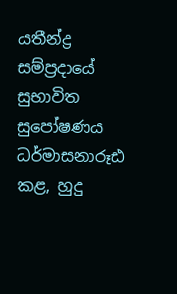යතීන්ද්‍ර සම්ප්‍රදායේ සුභාවිත සුපෝෂණය ධර්මාසනාරූඪ කළ, හුදු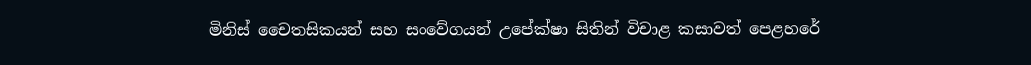මිනිස් චෛතසිකයන් සහ සංවේගයන් උපේක්ෂා සිතින් විචාළ කසාවත් පෙළහරේ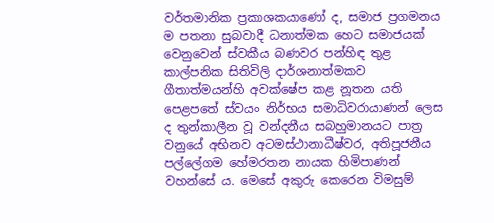වර්තමානික ප්‍රකාශකයාණෝ ද, සමාජ ප්‍රගමනය ම පතනා සුබවාදී ධනාත්මක හෙට සමාජයක් වෙනුවෙන් ස්වකීය බණවර පන්හිඳ තුළ කාල්පනික සිතිවිලි දාර්ශනාත්මකව ගීතාත්මයන්හි අවක්ෂේප කළ නූතන යති පෙළපතේ ස්වයං නිර්භය සමාධිවරායාණන් ලෙස ද තුන්කාලීන වූ වන්දනීය සබහුමානයට පාත්‍ර වනුයේ අභිනව අටමස්ථානාධීෂ්වර, අතිපූජනීය පල්ලේගම හේමරතන නායක හිමිපාණන් වහන්සේ ය. මෙසේ අකුරු කෙරෙන විමසුම්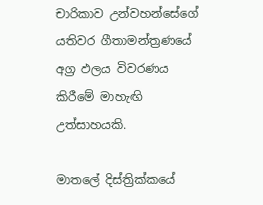චාරිකාව උන්වහන්සේගේ යතිවර ගීතාමන්ත්‍රණයේ අග්‍ර ඵලය විවරණය කිරීමේ මාහැඟි උත්සාහයකි.

මාතලේ දිස්ත්‍රික්කයේ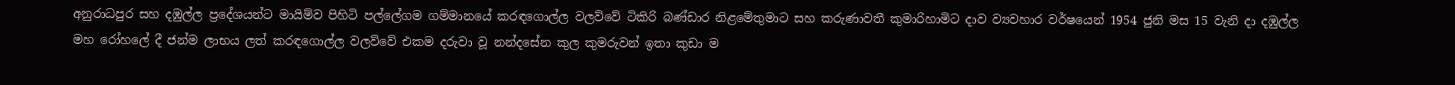අනුරාධපුර සහ දඹුල්ල ප්‍රදේශයන්ට මායිම්ව පිහිටි පල්ලේගම ගම්මානයේ කරඳගොල්ල වලව්වේ ටිකිරි බණ්ඩාර නිළමේතුමාට සහ කරුණාවතී කුමාරිහාමිට දාව ව්‍යවහාර වර්ෂයෙන් 1954 ජුනි මස 15 වැනි දා දඹුල්ල මහ රෝහලේ දී ජන්ම ලාභය ලත් කරඳගොල්ල වලව්වේ එකම දරුවා වූ නන්දසේන කුල කුමරුවන් ඉතා කුඩා ම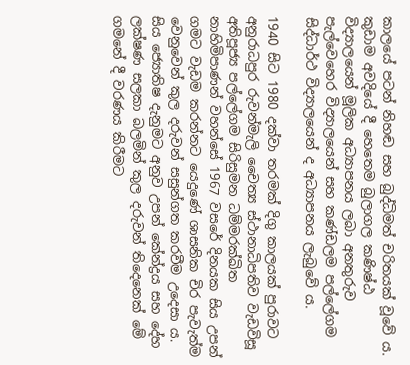කාලයේ පටන් නිහඬ සහ බුද්ධිමත් චරිතයක් වූවේ ය. කුඩාම අවදියේ දී හෙතෙම බුලාගල කණිෂ්ඨ විද්‍යාලයෙන් මූලික අධ්‍යාපනය ලබා අනතුරුව පැල්වෙහෙර විද්‍යාලයෙන් සහ කණ්ඩලම පල්ලේගම සිද්ධාර්ථ විද්‍යාලයෙන් ද අධ්‍යාපනය ලැබුවේ ය.

1940 සිට 1980 දක්වා තරමක් දිගු කාලයක් පුරාවට අනුරාධපුර රුවන්මැලි චෛත්‍ය ස්ථානාධිපතිව වැඩවිසූ අතිපූජ්‍ය පල්ලේගම සිරිසුමන ධම්මරක්ඛිත නාහිමිපාණන් වහන්සේ 1967 වසරේ දිනයක සිය උපන් ගමට වැඩම කරන්නට යෙදුණේ ශාසනික චිර පැවැත්ම වෙනුවෙන් කුල දරුවන් සසුන්ගත කරවීම උදෙසා ය. සිය ජ්‍යොතිෂ දැනුමට අනුව උපන් කේන්ද්‍රය සහ දේහ ලක්ෂණ සලකා බලමින් කුල දරුවන් තිදෙනෙක් මේ ගමනේ දී වරණය කිරීමට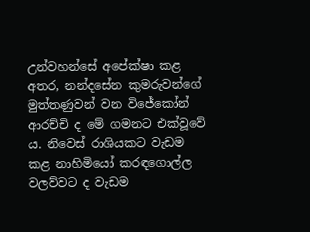උන්වහන්සේ අපේක්ෂා කළ අතර, නන්දසේන කුමරුවන්ගේ මුත්තණුවන් වන විජේකෝන් ආරච්චි ද මේ ගමනට එක්වූවේ ය. නිවෙස් රාශියකට වැඩම කළ නාහිමියෝ කරඳගොල්ල වලව්වට ද වැඩම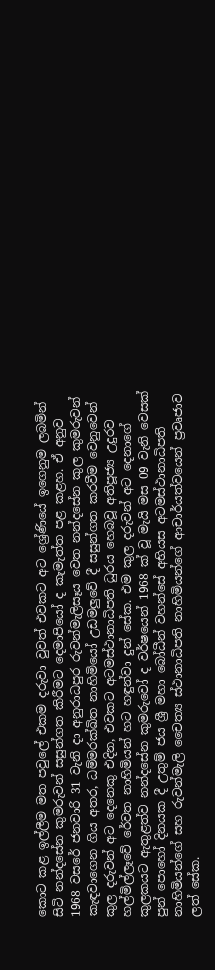කොට කළ ඉල්ලීම මත පවුලේ එකම දරුවා වුවත් එවකට අට ශ්‍රේණියේ ඉගෙනුම ලබමින් සිටි නන්දසේන කුමරුවන් සසුන්ගත කිරීමට දෙමාපියෝ ද කැමැත්ත පළ කළහ. ඒ අනුව 1968 වසරේ ජනවාරි 31 වැනි දා අනුරාධපුර රුවන්මැලිසෑය වෙත නන්දසේන කුල කුමරුවන් කැඳවාගෙන ගිය අතර, ධම්මරක්ඛිත නාහිමියෝ උඩමලු‍‍වේ දී සසුන්ගත කරවීම වෙනුවෙන් කුල දරුවන් අට දෙනෙකු එදින, එවකට අටමස්ථානාධිපති ධුරය හෙබවූ අතිපූජ්‍ය උදුරව හල්මිල්ලෑවේ රේවත නාහිමියන් හට හඳුන්වා දුන් සේක. එම කුල දරුවන් අට දෙනාගේ කුලකයට ඇතුළත්ව නන්දසේන කුමරුවෝ ද වර්ෂයෙන් 1968 ක් වූ මැයි මස 09 වැනි වෙසක් පුන් පොහෝ දිනයක දී උතුම් ජය ශ්‍රී මහා බෝධීන් වහන්සේ අභියස අටමස්ථානාධිපති නාහිමියන්ගේ සහ රුවන්මැලි චෛත්‍ය ස්ථානාධිපති නාහිමියන්ගේ ආචාර්යත්වයෙන් ප්‍රවෘජාව ලත් සේක.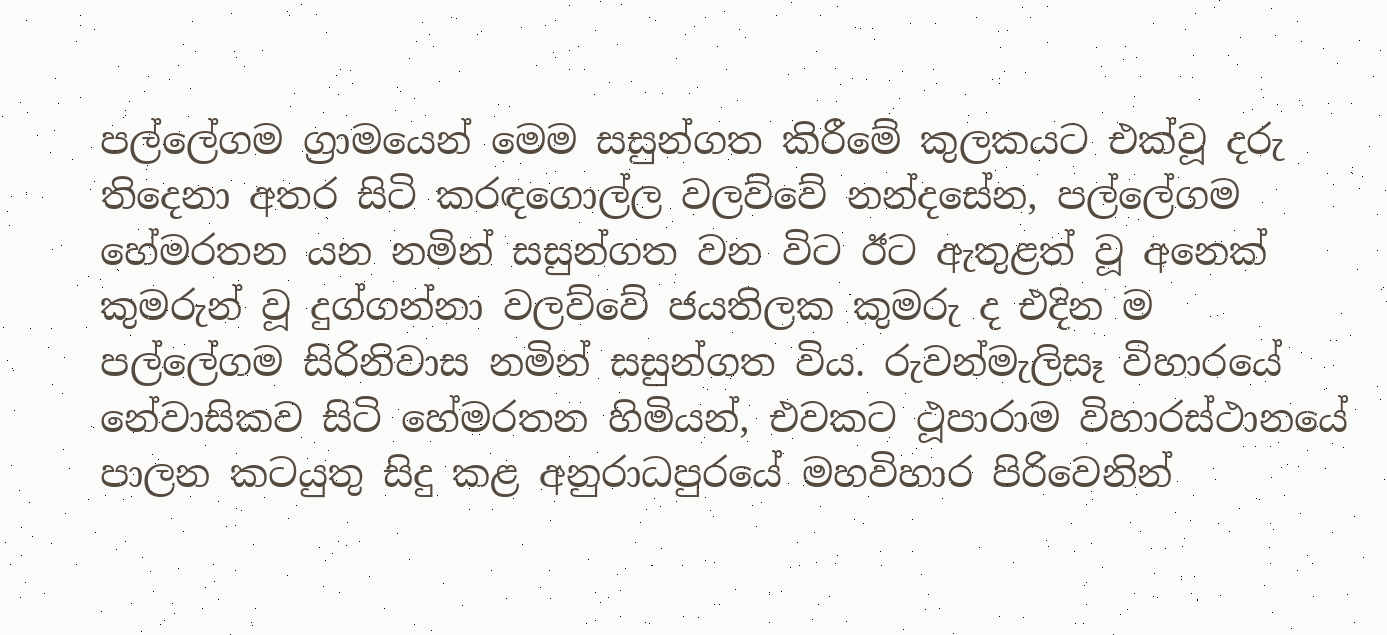පල්ලේගම ග්‍රාමයෙන් මෙම සසුන්ගත කිරීමේ කුලකයට එක්වූ දරු තිදෙනා අතර සිටි කරඳගොල්ල වලව්වේ නන්දසේන, පල්ලේගම හේමරතන යන නමින් සසුන්ගත වන විට ඊට ඇතුළත් වූ අනෙක් කුමරුන් වූ දුග්ගන්නා වලව්වේ ජයතිලක කුමරු ද එදින ම පල්ලේගම සිරිනිවාස නමින් සසුන්ගත විය. රුවන්මැලිසෑ විහාරයේ නේවාසිකව සිටි හේමරතන හිමියන්, එවකට ථූපාරාම විහාරස්ථානයේ පාලන කටයුතු සිදු කළ අනුරාධපුරයේ මහවිහාර පිරිවෙනින්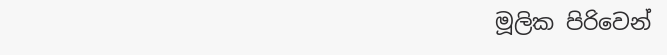මූලික පිරිවෙන්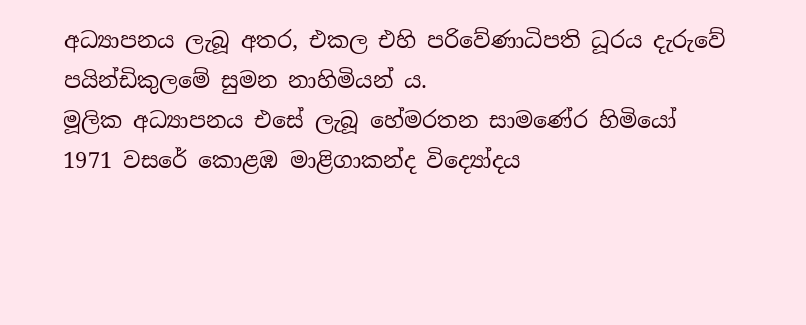අධ්‍යාපනය ලැබූ අතර, එකල එහි පරිවේණාධිපති ධූරය දැරුවේ පයින්ඩිකුලමේ සුමන නාහිමියන් ය.
මූලික අධ්‍යාපනය එසේ ලැබූ හේමරතන සාමණේර හිමියෝ 1971 වසරේ කොළඹ මාළිගාකන්ද විද්‍යෝදය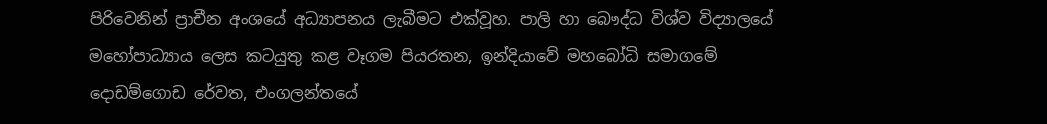පිරිවෙනින් ප්‍රාචීන අංශයේ අධ්‍යාපනය ලැබීමට එක්වූහ. පාලි හා බෞද්ධ විශ්ව විද්‍යාලයේ මහෝපාධ්‍යාය ලෙස කටයුතු කළ වෑගම පියරතන, ඉන්දියාවේ මහබෝධි සමාගමේ දොඩම්ගොඩ රේවත, එංගලන්තයේ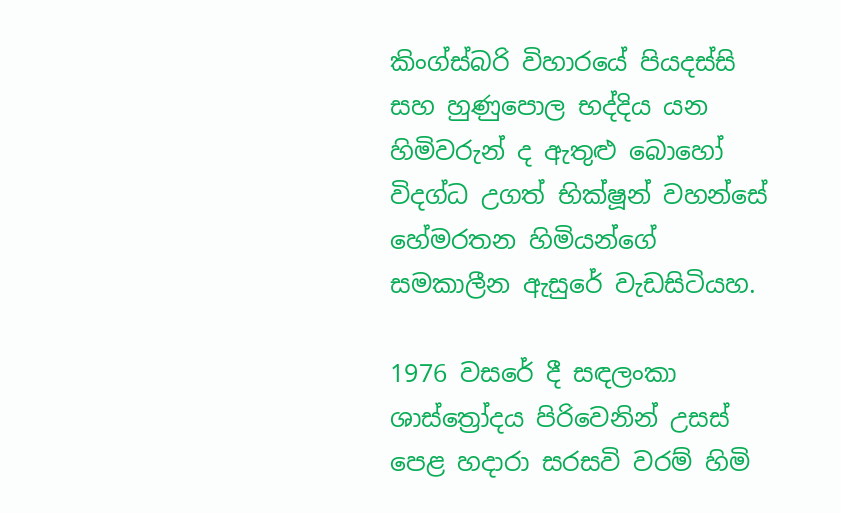කිංග්ස්බරි විහාරයේ පියදස්සි සහ හුණුපොල භද්දිය යන හිමිවරුන් ද ඇතුළු බොහෝ විදග්ධ උගත් භික්ෂූන් වහන්සේ හේමරතන හිමියන්ගේ සමකාලීන ඇසුරේ වැඩසිටියහ.

1976 වසරේ දී සඳලංකා ශාස්ත්‍රෝදය පිරිවෙනින් උසස් පෙළ හදාරා සරසවි වරම් හිමි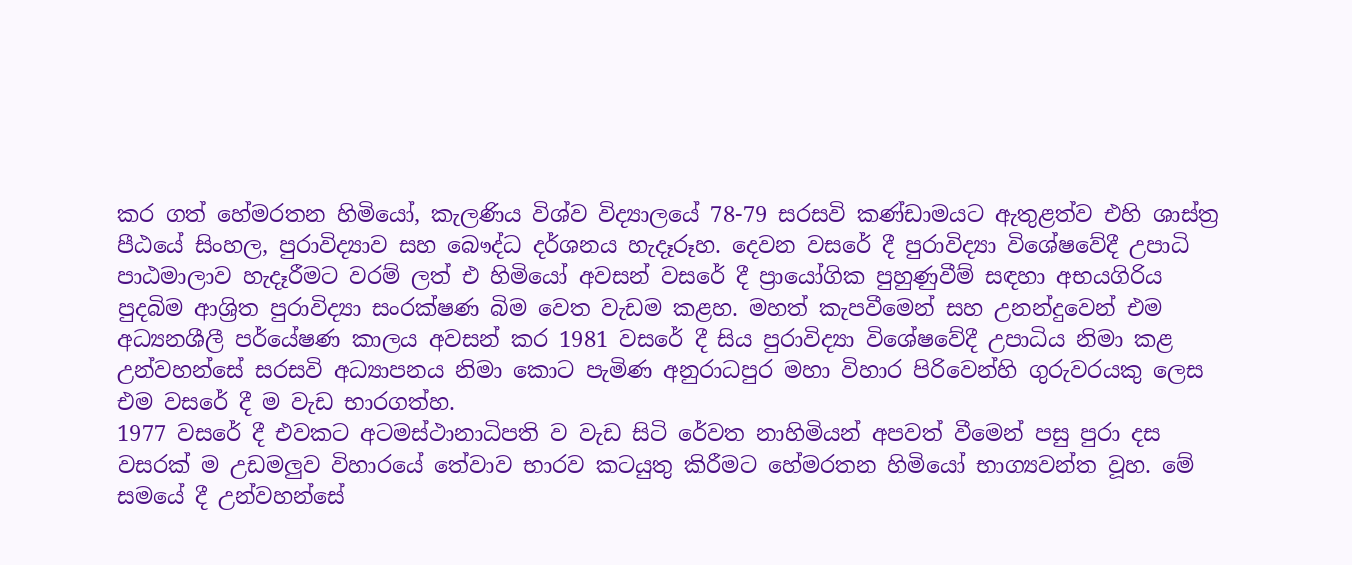කර ගත් හේමරතන හිමියෝ, කැලණිය විශ්ව විද්‍යාලයේ 78-79 සරසවි කණ්ඩාමයට ඇතුළත්ව එහි ශාස්ත්‍ර පීඨයේ සිංහල, පුරාවිද්‍යාව සහ බෞද්ධ දර්ශනය හැදෑරූහ. දෙවන වසරේ දී පුරාවිද්‍යා විශේෂවේදී උපාධි පාඨමාලාව හැදෑරීමට වරම් ලත් එ හිමියෝ අවසන් වසරේ දී ප්‍රායෝගික පුහුණුවීම් සඳහා අභයගිරිය පුදබිම ආශ්‍රිත පුරාවිද්‍යා සංරක්ෂණ බිම වෙත වැඩම කළහ. මහත් කැපවීමෙන් සහ උනන්දුවෙන් එම අධ්‍යනශීලී පර්යේෂණ කාලය අවසන් කර 1981 වසරේ දී සිය පුරාවිද්‍යා විශේෂවේදී උපාධිය නිමා කළ උන්වහන්සේ සරසවි අධ්‍යාපනය නිමා කොට පැමිණ අනුරාධපුර මහා විහාර පිරිවෙන්හි ගුරුවරයකු ලෙස එම වසරේ දී ම වැඩ භාරගත්හ.
1977 වසරේ දී එවකට අටමස්ථානාධිපති ව වැඩ සිටි රේවත නාහිමියන් අපවත් වීමෙන් පසු පුරා දස වසරක් ම උඩමලු‍‍ව විහාරයේ තේවාව භාරව කටයුතු කිරීමට හේමරතන හිමියෝ භාග්‍යවන්ත වූහ. මේ සමයේ දී උන්වහන්සේ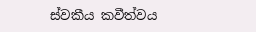ස්වකීය කවීත්වය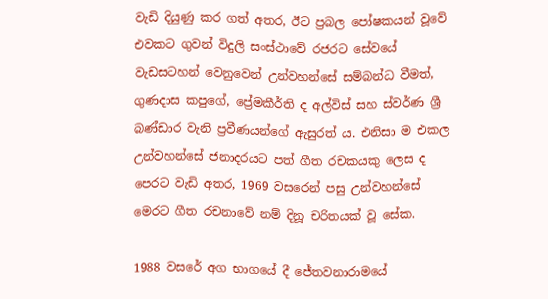වැඩි දියුණු කර ගත් අතර, ඊට ප්‍රබල පෝෂකයන් වූවේ එවකට ගුවන් විදුලි සංස්ථාවේ රජරට සේවයේ වැඩසටහන් වෙනුවෙන් උන්වහන්සේ සම්බන්ධ වීමත්, ගුණදාස කපුගේ, ප්‍රේමකීර්ති ද අල්විස් සහ ස්වර්ණ ශ්‍රී බණ්ඩාර වැනි ප්‍රවීණයන්ගේ ඇසුරත් ය. එනිසා ම එකල උන්වහන්සේ ජනාදරයට පත් ගීත රචකයකු ලෙස ද පෙරට වැඩි අතර, 1969 වසරෙන් පසු උන්වහන්සේ මෙරට ගීත රචනාවේ නම් දිනූ චරිතයක් වූ සේක.

1988 වසරේ අග භාගයේ දී ජේතවනාරාමයේ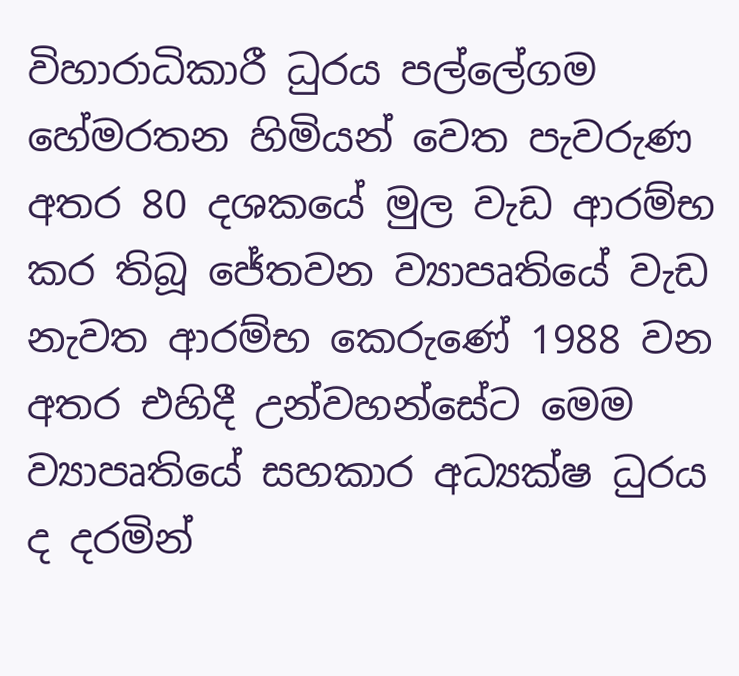විහාරාධිකාරී ධුරය පල්ලේගම හේමරතන හිමියන් වෙත පැවරුණ අතර 80 දශකයේ මුල වැඩ ආරම්භ කර තිබූ ජේතවන ව්‍යාපෘතියේ වැඩ නැවත ආරම්භ කෙරුණේ 1988 වන අතර එහිදී උන්වහන්සේට මෙම ව්‍යාපෘතියේ සහකාර අධ්‍යක්ෂ ධුරය ද දරමින්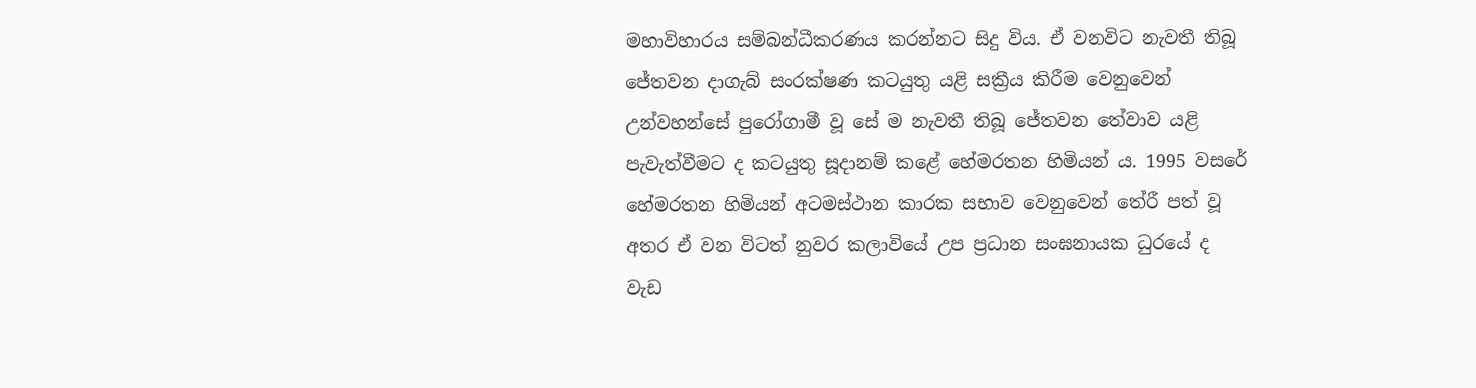මහාවිහාරය සම්බන්ධීකරණය කරන්නට සිදු විය. ඒ වනවිට නැවතී තිබූ ජේතවන දාගැබ් සංරක්ෂණ කටයුතු යළි සක්‍රීය කිරීම වෙනුවෙන් උන්වහන්සේ පුරෝගාමී වූ සේ ම නැවතී තිබූ ජේතවන තේවාව යළි පැවැත්වීමට ද කටයුතු සූදානම් කළේ හේමරතන හිමියන් ය. 1995 වසරේ හේමරතන හිමියන් අටමස්ථාන කාරක සභාව වෙනුවෙන් තේරී පත් වූ අතර ඒ වන විටත් නුවර කලාවියේ උප ප්‍රධාන සංඝනායක ධුරයේ ද වැඩ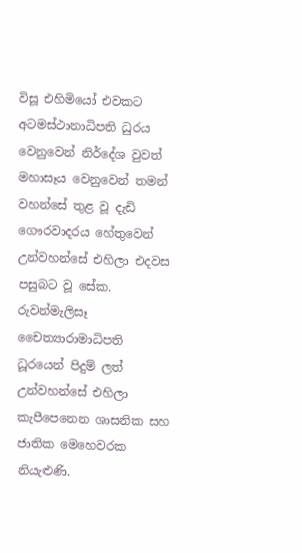විසූ එහිමියෝ එවකට අටමස්ථානාධිපති ධුරය වෙනුවෙන් නිර්දේශ වුවත් මහාසෑය වෙනුවෙන් තමන් වහන්සේ තුළ වූ දැඩි ගෞරවාදරය හේතුවෙන් උන්වහන්සේ එහිලා එදවස පසුබට වූ සේක. රුවන්මැලිසෑ චෛත්‍යාරාමාධිපති ධූරයෙන් පිදුම් ලත් උන්වහන්සේ එහිලා කැපීපෙනෙන ශාසනික සහ ජාතික මෙහෙවරක නියැළුණි.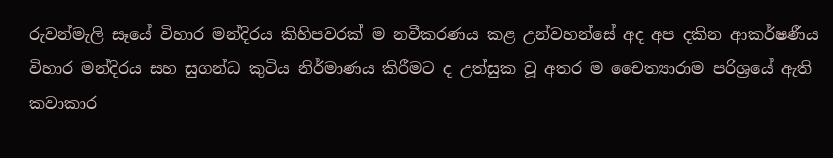රුවන්මැලි සෑයේ විහාර මන්දිරය කිහිපවරක් ම නවීකරණය කළ උන්වහන්සේ අද අප දකින ආකර්ෂණීය විහාර මන්දිරය සහ සුගන්ධ කුටිය නිර්මාණය කිරීමට ද උත්සුක වූ අතර ම චෛත්‍යාරාම පරිශ්‍රයේ ඇති කවාකාර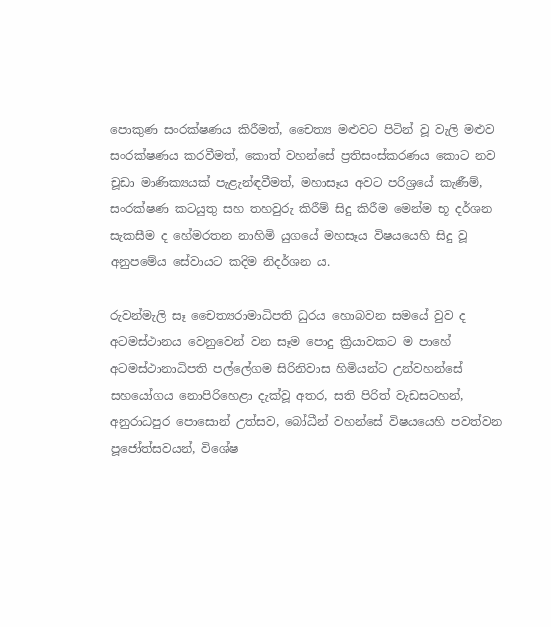පොකුණ සංරක්ෂණය කිරීමත්, චෛත්‍ය මළුවට පිටින් වූ වැලි මළුව සංරක්ෂණය කරවීමත්, කොත් වහන්සේ ප්‍රතිසංස්කරණය කොට නව චූඩා මාණික්‍යයක් පැළැන්ඳවීමත්, මහාසෑය අවට පරිශ්‍රයේ කැණීම්, සංරක්ෂණ කටයුතු සහ තහවුරු කිරීම් සිදු කිරීම මෙන්ම භූ දර්ශන සැකසීම ද හේමරතන නාහිමි යුගයේ මහසෑය විෂයයෙහි සිදු වූ අනුපමේය සේවායට කදිම නිදර්ශන ය.

රුවන්මැලි සෑ චෛත්‍යරාමාධිපති ධුරය හොබවන සමයේ වුව ද අටමස්ථානය වෙනුවෙන් වන සෑම පොදු ක්‍රියාවකට ම පාහේ අටමස්ථානාධිපති පල්ලේගම සිරිනිවාස හිමියන්ට උන්වහන්සේ සහයෝගය නොපිරිහෙළා දැක්වූ අතර, සති පිරිත් වැඩසටහන්, අනුරාධපුර පොසොන් උත්සව, බෝධීන් වහන්සේ විෂයයෙහි පවත්වන පූජෝත්සවයන්, විශේෂ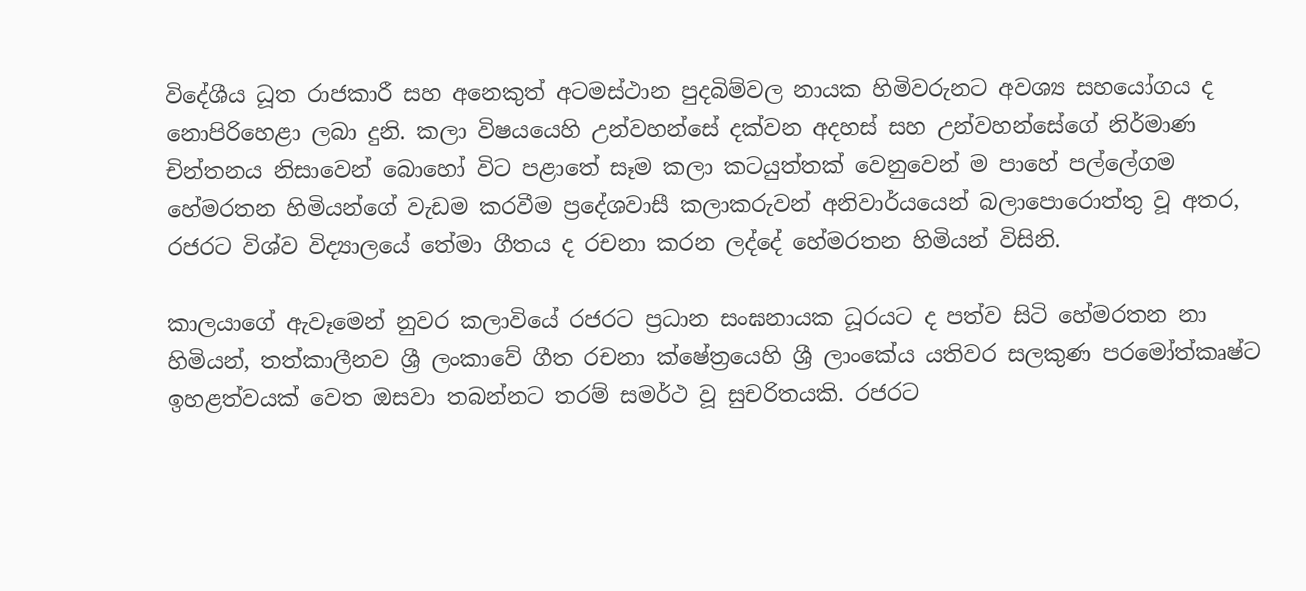විදේශීය ධූත රාජකාරී සහ අනෙකුත් අටමස්ථාන පුදබිම්වල නායක හිමිවරුනට අවශ්‍ය සහයෝගය ද නොපිරිහෙළා ලබා දුනි. කලා විෂයයෙහි උන්වහන්සේ දක්වන අදහස් සහ උන්වහන්සේගේ නිර්මාණ චින්තනය නිසාවෙන් බොහෝ විට පළාතේ සෑම කලා කටයුත්තක් වෙනුවෙන් ම පාහේ පල්ලේගම හේමරතන හිමියන්ගේ වැඩම කරවීම ප්‍රදේශවාසී කලාකරුවන් අනිවාර්යයෙන් බලාපොරොත්තු වූ අතර, රජරට විශ්ව විද්‍යාලයේ තේමා ගීතය ද රචනා කරන ලද්දේ හේමරතන හිමියන් විසිනි.

කාලයාගේ ඇවෑමෙන් නුවර කලාවියේ රජරට ප්‍රධාන සංඝනායක ධූරයට ද පත්ව සිටි හේමරතන නා හිමියන්, තත්කාලීනව ශ්‍රී ලංකාවේ ගීත රචනා ක්ෂේත්‍රයෙහි ශ්‍රී ලාංකේය යතිවර සලකුණ පරමෝත්කෘෂ්ට ඉහළත්වයක් වෙත ඔසවා තබන්නට තරම් සමර්ථ වූ සුචරිතයකි. රජරට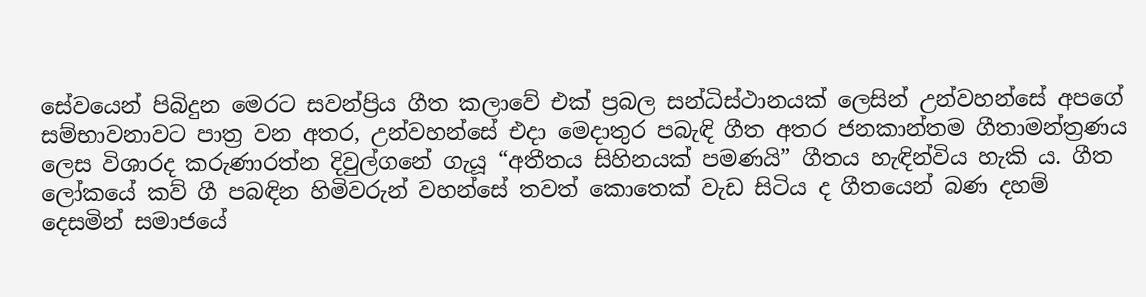සේවයෙන් පිබිදුන මෙරට සවන්ප්‍රිය ගීත කලාවේ එක් ප්‍රබල සන්ධිස්ථානයක් ලෙසින් උන්වහන්සේ අපගේ සම්භාවනාවට පාත්‍ර වන අතර, උන්වහන්සේ එදා මෙදාතුර පබැඳි ගීත අතර ජනකාන්තම ගීතාමන්ත්‍රණය ලෙස විශාරද කරුණාරත්න දිවුල්ගනේ ගැයූ “අතීතය සිහිනයක් පමණයි” ගීතය හැඳින්විය හැකි ය. ගීත ලෝකයේ කව් ගී පබඳින හිමිවරුන් වහන්සේ තවත් කොතෙක් වැඩ සිටිය ද ගීතයෙන් බණ දහම් දෙසමින් සමාජයේ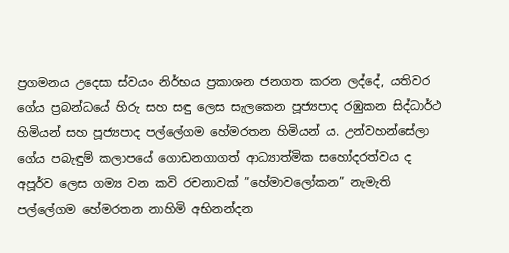ප්‍රගමනය උදෙසා ස්වයං නිර්භය ප්‍රකාශන ජනගත කරන ලද්දේ, යතිවර ගේය ප්‍රබන්ධයේ හිරු සහ සඳු ලෙස සැලකෙන පූජ්‍යපාද රඹුකන සිද්ධාර්ථ හිමියන් සහ පූජ්‍යපාද පල්ලේගම හේමරතන හිමියන් ය. උන්වහන්සේලා ගේය පබැඳුම් කලාපයේ ගොඩනගාගත් ආධ්‍යාත්මික සහෝදරත්වය ද අපූර්ව ලෙස ගම්‍ය වන කවි රචනාවක් ”හේමාවලෝකන” නැමැති පල්ලේගම හේමරතන නාහිමි අභිනන්දන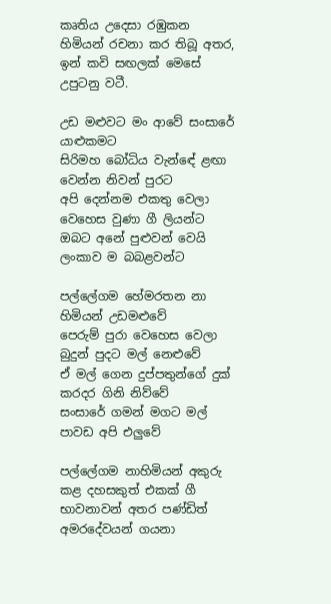කෘතිය උදෙසා රඹුකන හිමියන් රචනා කර තිබූ අතර, ඉන් කවි සඟලක් මෙසේ උපුටනු වටී.

උඩ මළුවට මං ආවේ සංසාරේ යාළුකමට
සිරිමහ බෝධිය වැන්ඳේ ළඟා වෙන්න නිවන් පුරට
අපි දෙන්නම එකතු වෙලා වෙහෙස වුණා ගී ලියන්ට
ඔබට අනේ පුළුවන් වෙයි ලංකාව ම බබළවන්ට

පල්ලේගම හේමරතන නා හිමියන් උඩමළුවේ
පෙරුම් පුරා වෙහෙස වෙලා බුදුන් පුදට මල් නෙළුවේ
ඒ මල් ගෙන දුප්පතුන්ගේ දුක් කරදර ගිනි නිව්වේ
සංසාරේ ගමන් මගට මල් පාවඩ අපි එලු‍‍වේ

පල්ලේගම නාහිමියන් අකුරු කළ දහසකුත් එකක් ගී භාවනාවන් අතර පණ්ඩිත් අමරදේවයන් ගයනා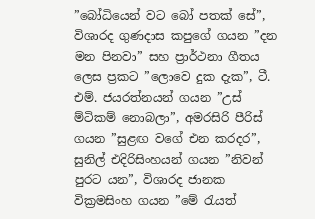”බෝධියෙන් වට බෝ පතක් සේ”, විශාරද ගුණදාස කපුගේ ගයන ”දන මන පිනවා” සහ ප්‍රාර්ථනා ගීතය ලෙස ප්‍රකට ”ලොවෙ දුක දැක”, ටී. එම්. ජයරත්නයන් ගයන ”උස් ම්ටිකම් නොබලා”, අමරසිරි පීරිස් ගයන ”සුළඟ වගේ එන කරදර”, සුනිල් එදිරිසිංහයන් ගයන ”නිවන් පුරට යන”, විශාරද ජානක වික්‍රමසිංහ ගයන ”මේ රැයත්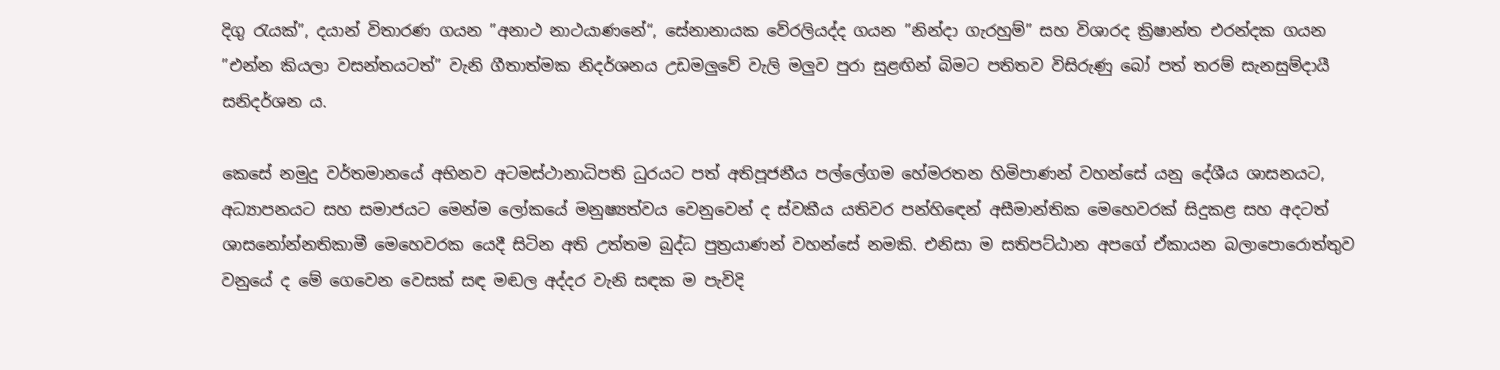දිගු රැයක්”, දයාන් විතාරණ ගයන ”අනාථ නාථයාණනේ“, සේනානායක වේරලියද්ද ගයන ”නින්දා ගැරහුම්” සහ විශාරද ක්‍රිෂාන්ත එරන්දක ගයන ”එන්න කියලා වසන්තයටත්” වැනි ගීතාත්මක නිදර්ශනය උඩමලු‍‍වේ වැලි මලු‍‍ව පුරා සුළඟින් බිමට පතිතව විසිරුණු බෝ පත් තරම් සැනසුම්දායී සනිදර්ශන ය.

කෙසේ නමුදු වර්තමානයේ අභිනව අටමස්ථානාධිපති ධුරයට පත් අතිපූජනීය පල්ලේගම හේමරතන හිමිපාණන් වහන්සේ යනු දේශීය ශාසනයට, අධ්‍යාපනයට සහ සමාජයට මෙන්ම ලෝකයේ මනුෂ්‍යත්වය වෙනුවෙන් ද ස්වකීය යතිවර පන්හිඳෙන් අසීමාන්තික මෙහෙවරක් සිදුකළ සහ අදටත් ශාසනෝන්නතිකාමී මෙහෙවරක යෙදී සිටින අති උත්තම බුද්ධ පුත්‍රයාණන් වහන්සේ නමකි. එනිසා ම සතිපට්ඨාන අපගේ ඒකායන බලාපොරොත්තුව වනුයේ ද මේ ගෙවෙන වෙසක් සඳ මඬල අද්දර වැනි සඳක ම පැවිදි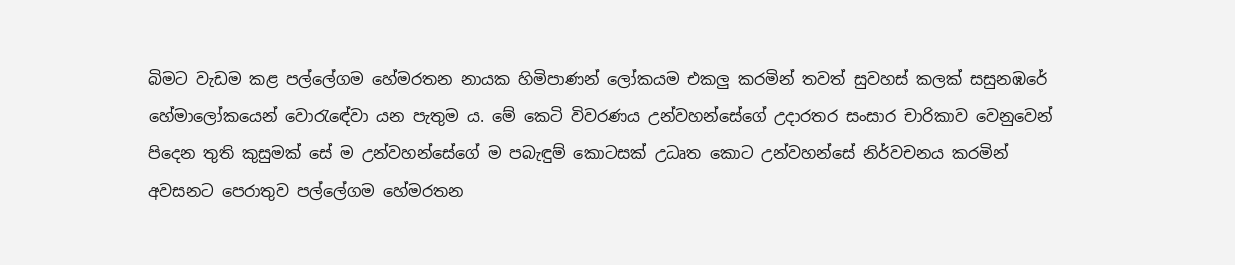බිමට වැඩම කළ පල්ලේගම හේමරතන නායක හිමිපාණන් ලෝකයම එකලු‍‍ කරමින් තවත් සුවහස් කලක් සසුනඹරේ හේමාලෝකයෙන් වොරැඳේවා යන පැතුම ය. මේ කෙටි විවරණය උන්වහන්සේගේ උදාරතර සංසාර චාරිකාව වෙනුවෙන් පිදෙන තුති කුසුමක් සේ ම උන්වහන්සේගේ ම පබැඳුම් කොටසක් උධෘත කොට උන්වහන්සේ නිර්වචනය කරමින් අවසනට පෙරාතුව පල්ලේගම හේමරතන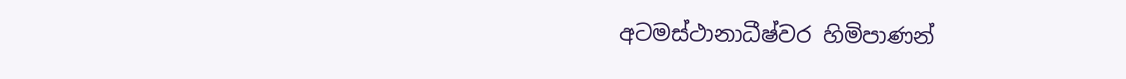අටමස්ථානාධීෂ්වර හිමිපාණන්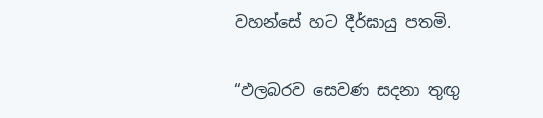වහන්සේ හට දීර්ඝායු පතමි.

“ඵලබරව සෙවණ සදනා තුඟු‍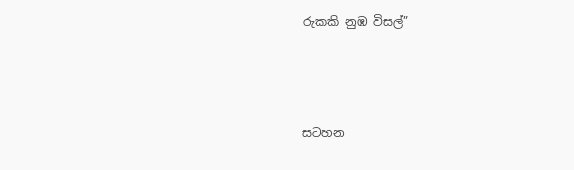රුකකි නුඹ විසල්”



සටහන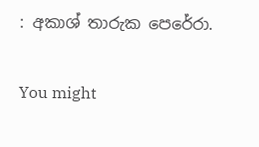: අකාශ් තාරුක පෙරේරා.

You might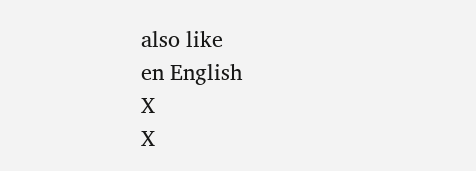also like
en English
X
X